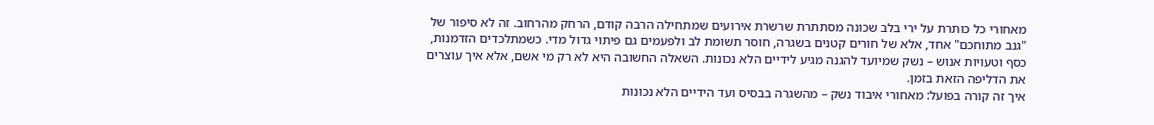מאחורי כל כותרת על ירי בלב שכונה מסתתרת שרשרת אירועים שמתחילה הרבה קודם, הרחק מהרחוב. זה לא סיפור של "גנב מתוחכם" אחד, אלא של חורים קטנים בשגרה, חוסר תשומת לב ולפעמים גם פיתוי גדול מדי. כשמתלכדים הזדמנות, כסף וטעויות אנוש – נשק שמיועד להגנה מגיע לידיים הלא נכונות. השאלה החשובה היא לא רק מי אשם, אלא איך עוצרים את הדליפה הזאת בזמן.
איך זה קורה בפועל: מאחורי איבוד נשק – מהשגרה בבסיס ועד הידיים הלא נכונות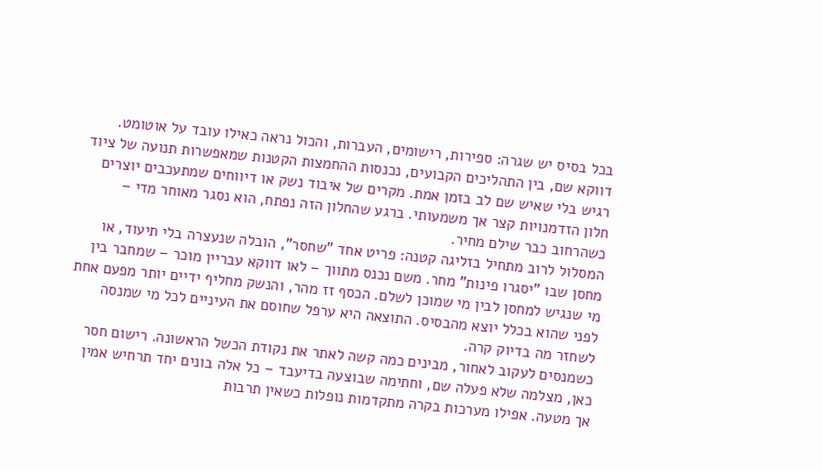בכל בסיס יש שגרה: ספירות, רישומים, העברות, והכול נראה כאילו עובד על אוטומט. דווקא שם, בין התהליכים הקבועים, נכנסות ההחמצות הקטנות שמאפשרות תנועה של ציוד רגיש בלי שאיש שם לב בזמן אמת. מקרים של איבוד נשק או דיווחים שמתעכבים יוצרים חלון הזדמנויות קצר אך משמעותי. ברגע שהחלון הזה נפתח, הוא נסגר מאוחר מדי – כשהרחוב כבר שילם מחיר.
המסלול לרוב מתחיל בזליגה קטנה: פריט אחד "שחסר", הובלה שנעצרה בלי תיעוד, או מחסן שבו "יסגרו פינות" מחר. משם נכנס מתווך – לאו דווקא עבריין מוכר – שמחבר בין מי שנגיש למחסן לבין מי שמוכן לשלם. הכסף זז מהר, והנשק מחליף ידיים יותר מפעם אחת לפני שהוא בכלל יוצא מהבסיס. התוצאה היא ערפל שחוסם את העיניים לכל מי שמנסה לשחזר מה בדיוק קרה.
כשמנסים לעקוב לאחור, מבינים כמה קשה לאתר את נקודת הכשל הראשונה. רישום חסר כאן, מצלמה שלא פעלה שם, וחתימה שבוצעה בדיעבד – כל אלה בונים יחד תרחיש אמין אך מטעה. אפילו מערכות בקרה מתקדמות נופלות כשאין תרבות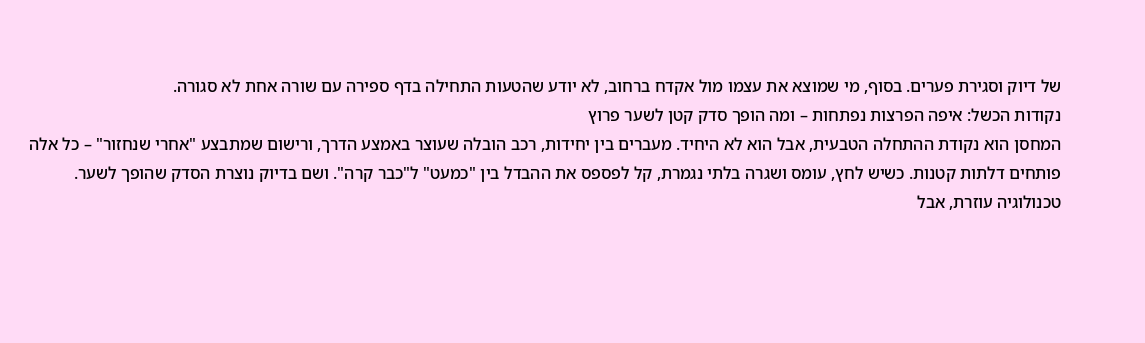של דיוק וסגירת פערים. בסוף, מי שמוצא את עצמו מול אקדח ברחוב, לא יודע שהטעות התחילה בדף ספירה עם שורה אחת לא סגורה.
נקודות הכשל: איפה הפרצות נפתחות – ומה הופך סדק קטן לשער פרוץ
המחסן הוא נקודת ההתחלה הטבעית, אבל הוא לא היחיד. מעברים בין יחידות, רכב הובלה שעוצר באמצע הדרך, ורישום שמתבצע "אחרי שנחזור" – כל אלה פותחים דלתות קטנות. כשיש לחץ, עומס ושגרה בלתי נגמרת, קל לפספס את ההבדל בין "כמעט" ל"כבר קרה". ושם בדיוק נוצרת הסדק שהופך לשער.
טכנולוגיה עוזרת, אבל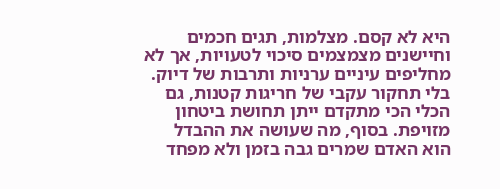היא לא קסם. מצלמות, תגים חכמים וחיישנים מצמצמים סיכוי לטעויות, אך לא מחליפים עיניים ערניות ותרבות של דיוק. בלי תחקור עקבי של חריגות קטנות, גם הכלי הכי מתקדם ייתן תחושת ביטחון מזויפת. בסוף, מה שעושה את ההבדל הוא האדם שמרים גבה בזמן ולא מפחד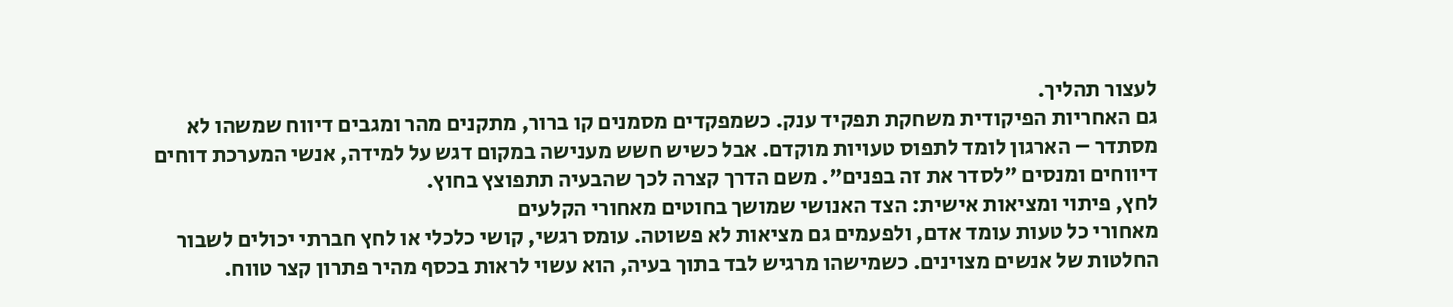לעצור תהליך.
גם האחריות הפיקודית משחקת תפקיד ענק. כשמפקדים מסמנים קו ברור, מתקנים מהר ומגבים דיווח שמשהו לא מסתדר – הארגון לומד לתפוס טעויות מוקדם. אבל כשיש חשש מענישה במקום דגש על למידה, אנשי המערכת דוחים דיווחים ומנסים "לסדר את זה בפנים". משם הדרך קצרה לכך שהבעיה תתפוצץ בחוץ.
לחץ, פיתוי ומציאות אישית: הצד האנושי שמושך בחוטים מאחורי הקלעים
מאחורי כל טעות עומד אדם, ולפעמים גם מציאות לא פשוטה. עומס רגשי, קושי כלכלי או לחץ חברתי יכולים לשבור החלטות של אנשים מצוינים. כשמישהו מרגיש לבד בתוך בעיה, הוא עשוי לראות בכסף מהיר פתרון קצר טווח.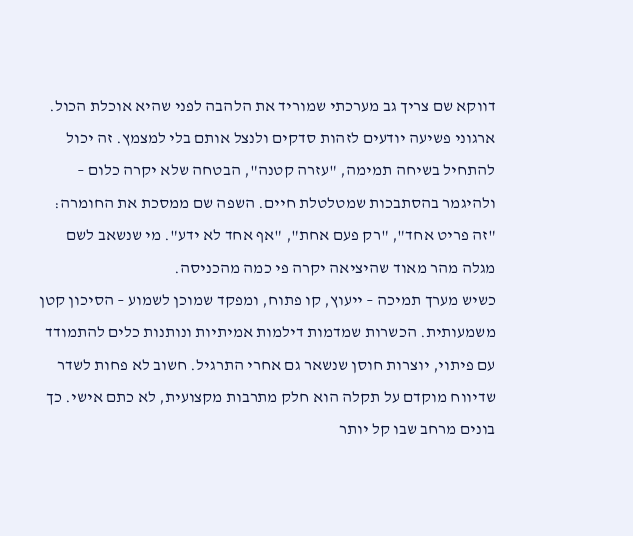דווקא שם צריך גב מערכתי שמוריד את הלהבה לפני שהיא אוכלת הכול.
ארגוני פשיעה יודעים לזהות סדקים ולנצל אותם בלי למצמץ. זה יכול להתחיל בשיחה תמימה, "עזרה קטנה", הבטחה שלא יקרה כלום – ולהיגמר בהסתבכות שמטלטלת חיים. השפה שם ממסכת את החומרה: "זה פריט אחד", "רק פעם אחת", "אף אחד לא ידע". מי שנשאב לשם מגלה מהר מאוד שהיציאה יקרה פי כמה מהכניסה.
כשיש מערך תמיכה – ייעוץ, קו פתוח, ומפקד שמוכן לשמוע – הסיכון קטן משמעותית. הכשרות שמדמות דילמות אמיתיות ונותנות כלים להתמודד עם פיתוי, יוצרות חוסן שנשאר גם אחרי התרגיל. חשוב לא פחות לשדר שדיווח מוקדם על תקלה הוא חלק מתרבות מקצועית, לא כתם אישי. כך בונים מרחב שבו קל יותר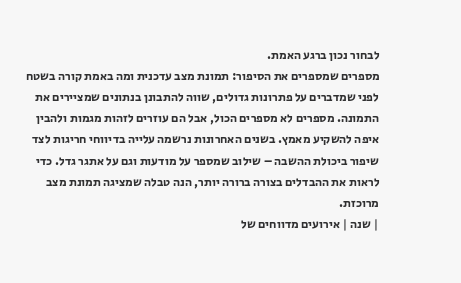לבחור נכון ברגע האמת.
מספרים שמספרים את הסיפור: תמונת מצב עדכנית ומה באמת קורה בשטח
לפני שמדברים על פתרונות גדולים, שווה להתבונן בנתונים שמציירים את התמונה. מספרים לא מספרים הכול, אבל הם עוזרים לזהות מגמות ולהבין איפה להשקיע מאמץ. בשנים האחרונות נרשמה עלייה בדיווחי חריגות לצד שיפור ביכולת ההשבה – שילוב שמספר על מודעות וגם על אתגר גדל. כדי לראות את ההבדלים בצורה ברורה יותר, הנה טבלה שמציגה תמונת מצב מרוכזת.
| שנה | אירועים מדווחים של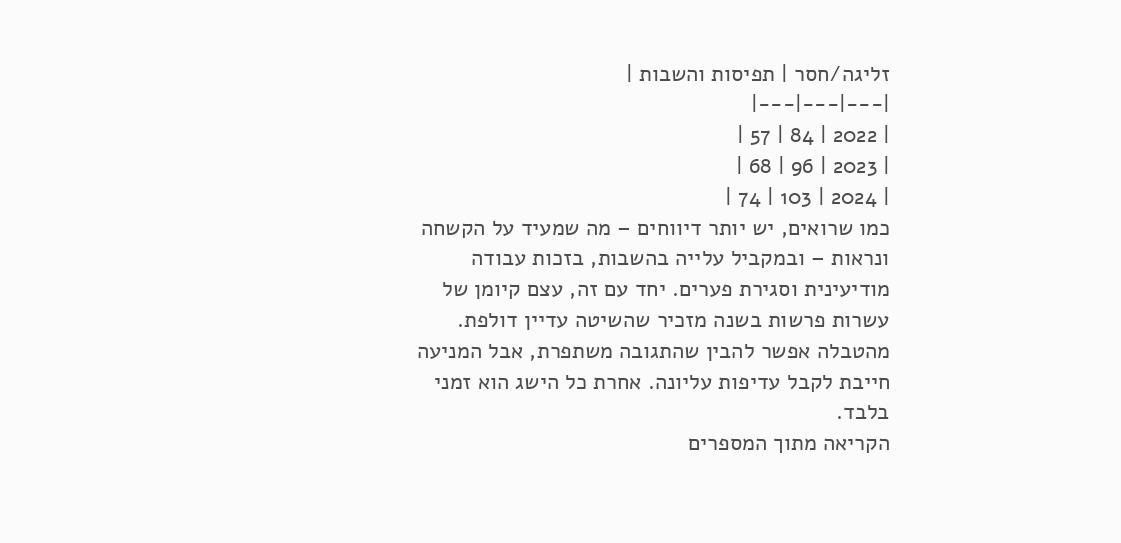זליגה/חסר | תפיסות והשבות |
|---|---|---|
| 2022 | 84 | 57 |
| 2023 | 96 | 68 |
| 2024 | 103 | 74 |
כמו שרואים, יש יותר דיווחים – מה שמעיד על הקשחה ונראות – ובמקביל עלייה בהשבות, בזכות עבודה מודיעינית וסגירת פערים. יחד עם זה, עצם קיומן של עשרות פרשות בשנה מזכיר שהשיטה עדיין דולפת. מהטבלה אפשר להבין שהתגובה משתפרת, אבל המניעה חייבת לקבל עדיפות עליונה. אחרת כל הישג הוא זמני בלבד.
הקריאה מתוך המספרים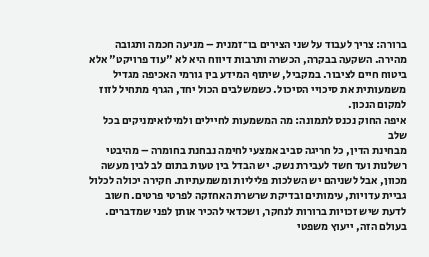ברורה: צריך לעבוד על שני הצירים בו־זמנית – מניעה חכמה ותגובה מהירה. השקעה בבקרה, הכשרה ותרבות דיווח היא לא "עוד פרויקט" אלא ביטוח חיים לציבור. במקביל, שיתוף המידע בין גורמי האכיפה מגדיל משמעותית את סיכויי הסיכול. כשמשלבים הכול יחד, הגרף מתחיל לזוז למקום הנכון.
איפה החוק נכנס לתמונה: מה המשמעות לחיילים ולמילואימניקים בכל שלב
מבחינת הדין, כל חריגה סביב אמצעי לחימה נבחנת בחומרה – מהיבטי רשלנות ועד חשד לעבירת נשק. יש הבדל בין טעות בתום לב לבין מעשה מכוון, אבל לשניהם יש השלכות פליליות ומשמעתיות. חקירה יכולה לכלול גביית עדויות, עימותים ובדיקת שרשרת האחזקה לפרטי פרטים. חשוב לדעת שיש זכויות ברורות לנחקר, ושכדאי להכיר אותן לפני שמדברים.
בעולם הזה, ייעוץ משפטי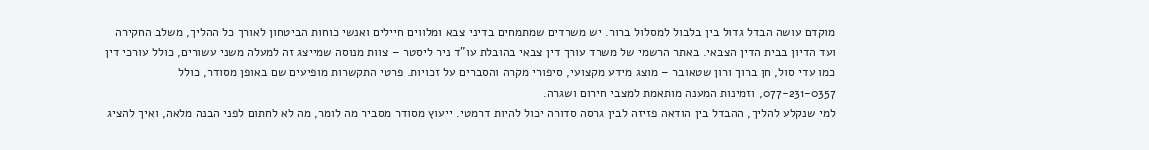מוקדם עושה הבדל גדול בין בלבול למסלול ברור. יש משרדים שמתמחים בדיני צבא ומלווים חיילים ואנשי כוחות הביטחון לאורך כל ההליך, משלב החקירה ועד הדיון בבית הדין הצבאי. באתר הרשמי של משרד עורך דין צבאי בהובלת עו"ד ניר ליסטר – צוות מנוסה שמייצג זה למעלה משני עשורים, כולל עורכי דין כמו עדי סול, חן ברוך ורון שטאובר – מוצג מידע מקצועי, סיפורי מקרה והסברים על זכויות. פרטי התקשרות מופיעים שם באופן מסודר, כולל 077-231-0357, וזמינות המענה מותאמת למצבי חירום ושגרה.
למי שנקלע להליך, ההבדל בין הודאה פזיזה לבין גרסה סדורה יכול להיות דרמטי. ייעוץ מסודר מסביר מה לומר, מה לא לחתום לפני הבנה מלאה, ואיך להציג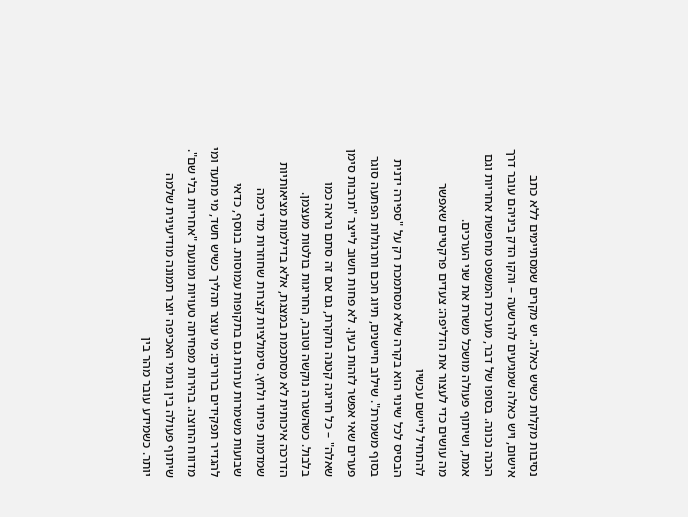נסיבות מקלות כשיש כאלה. יש מקרים שמסתיימים ללא כתב אישום, ויש כאלה שמגיעים להרשעה – והקו הדק ביניהם עובר דרך הכנה נכונה. בסופו של דבר, מערכת המשפט מחפשת אחריות וגם אמת, ושיתוף פעולה מושכל משרת את שני הערכים.
מה עושים כדי לעצור את הדליפה: צעדים פרקטיים שאפשר להתחיל ליישם עכשיו
הבסיס לכל שינוי הוא בקרה שלא מסתמכת רק על "ספירה ידנית בסוף משמרת". שילוב חיישנים, תיוג חכם ותרגולות הפתעה סוגר פערים שאי אפשר לזהות בעין. לא פחות חשוב לייצר "תרבות סימן שאלה" – כל חריגה קטנה נחקרת, גם אם זה סתם נראה כמו בלבול. כשהשגרה נוקשה וטובה, החריגות בולטות מעצמן.
הדרכה איכותית לא מסתכמת במצגת, אלא בדילמות מציאותיות שמדמות פיתוי ולחץ. סימולציות קצרות שחוזרות מדי כמה שבועות משמרות ערנות גם בתקופות עמוסות. בנוסף, כדאי להגדיר תפקידים ברורים: מי עוצר תהליך כשיש חשד, מי מתעד ומי מדווח החוצה. בהירות מפחיתה טעויות ומונעת "אחריות בלי שם".
שיתוף פעולה בין גורמי האכיפה יוצר תמונה מודיעינית שלמה יותר. כשמידע עובר מהר בין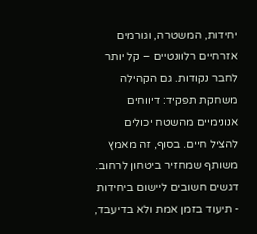יחידות, המשטרה, וגורמים אזרחיים רלוונטיים – קל יותר לחבר נקודות. גם הקהילה משחקת תפקיד: דיווחים אנונימיים מהשטח יכולים להציל חיים. בסוף, זה מאמץ משותף שמחזיר ביטחון לרחוב.
דגשים חשובים ליישום ביחידות
- תיעוד בזמן אמת ולא בדיעבד,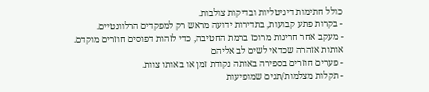כולל חתימות דיגיטליות ובדיקות צולבות.
- בקרות פתע קבועות, בתדירות ידועה מראש רק למפקדים הרלוונטיים.
- מעקב אחר חריגות מרוכז ברמת החטיבה, כדי לזהות דפוסים חוזרים מוקדם.
אותות אזהרה שכדאי לשים לב אליהם
- פערים חוזרים בספירה באותה נקודת זמן או באותו צוות.
- תקלות מצלמות/תגים שמופיעות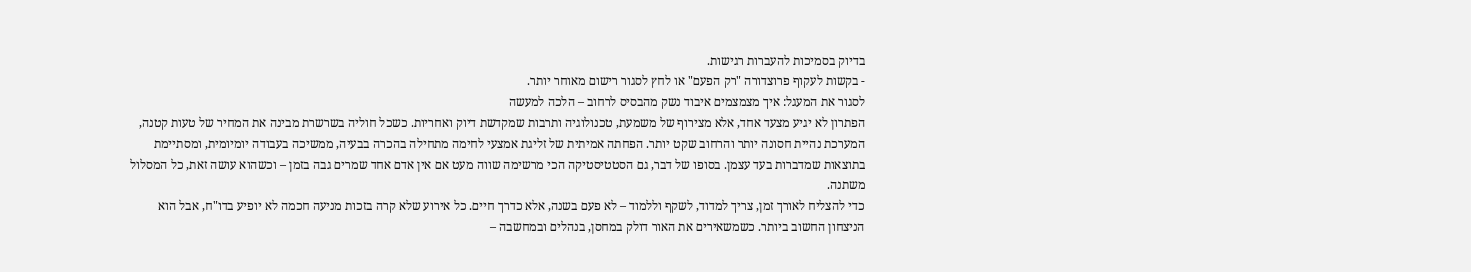בדיוק בסמיכות להעברות רגישות.
- בקשות לעקוף פרוצדורה "רק הפעם" או לחץ לסגור רישום מאוחר יותר.
לסגור את המעגל: איך מצמצמים איבוד נשק מהבסיס לרחוב – הלכה למעשה
הפתרון לא יגיע מצעד אחד, אלא מצירוף של משמעת, טכנולוגיה ותרבות שמקדשת דיוק ואחריות. כשכל חוליה בשרשרת מבינה את המחיר של טעות קטנה, המערכת נהיית חסונה יותר והרחוב שקט יותר. הפחתה אמיתית של זליגת אמצעי לחימה מתחילה בהכרה בבעיה, ממשיכה בעבודה יומיומית, ומסתיימת בתוצאות שמדברות בעד עצמן. בסופו של דבר, גם הסטטיסטיקה הכי מרשימה שווה מעט אם אין אדם אחד שמרים גבה בזמן – וכשהוא עושה זאת, כל המסלול משתנה.
כדי להצליח לאורך זמן, צריך למדוד, לשקף וללמוד – לא פעם בשנה, אלא כדרך חיים. כל אירוע שלא קרה בזכות מניעה חכמה לא יופיע בדו"ח, אבל הוא הניצחון החשוב ביותר. כשמשאירים את האור דולק במחסן, בנהלים ובמחשבה –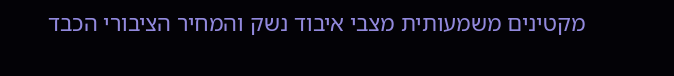מקטינים משמעותית מצבי איבוד נשק והמחיר הציבורי הכבד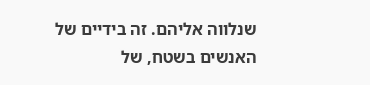שנלווה אליהם. זה בידיים של האנשים בשטח, של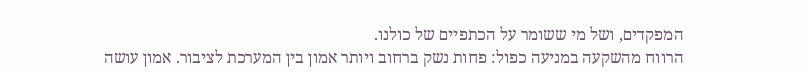המפקדים, ושל מי ששומר על הכתפיים של כולנו.
הרווח מהשקעה במניעה כפול: פחות נשק ברחוב ויותר אמון בין המערכת לציבור. אמון עושה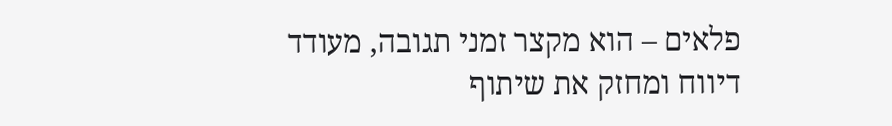פלאים – הוא מקצר זמני תגובה, מעודד דיווח ומחזק את שיתוף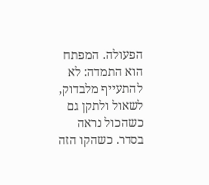הפעולה. המפתח הוא התמדה: לא להתעייף מלבדוק, לשאול ולתקן גם כשהכול נראה בסדר. כשהקו הזה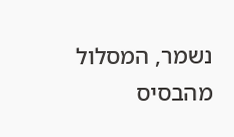נשמר, המסלול מהבסיס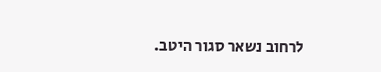לרחוב נשאר סגור היטב.